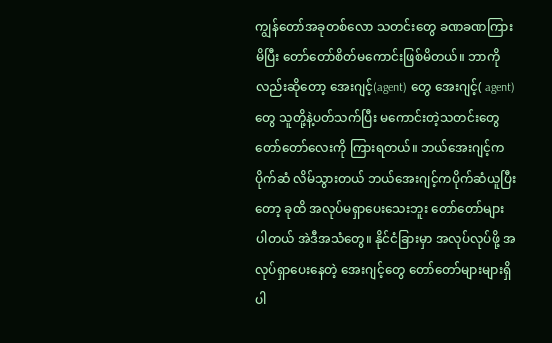ကျွန်တော်အခုတစ်လော သတင်းတွေ ခဏခဏကြားမိပြီး တော်တော်စိတ်မကောင်းဖြစ်မိတယ်။ ဘာကိုလည်းဆိုတော့ အေးဂျင့်(agent) တွေ အေးဂျင့်( agent) တွေ သူတို့နဲ့ပတ်သက်ပြီး မကောင်းတဲ့သတင်းတွေ တော်တော်လေးကို ကြားရတယ်။ ဘယ်အေးဂျင့်က ပိုက်ဆံ လိမ်သွားတယ် ဘယ်အေးဂျင့်ကပိုက်ဆံယူပြီးတော့ ခုထိ အလုပ်မရှာပေးသေးဘူး တော်တော်များပါတယ် အဲဒီအသံတွေ။ နိုင်ငံခြားမှာ အလုပ်လုပ်ဖို့ အလုပ်ရှာပေးနေတဲ့ အေးဂျင့်တွေ တော်တော်များများရှိပါ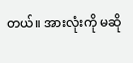တယ်။ အားလုံးကို မဆို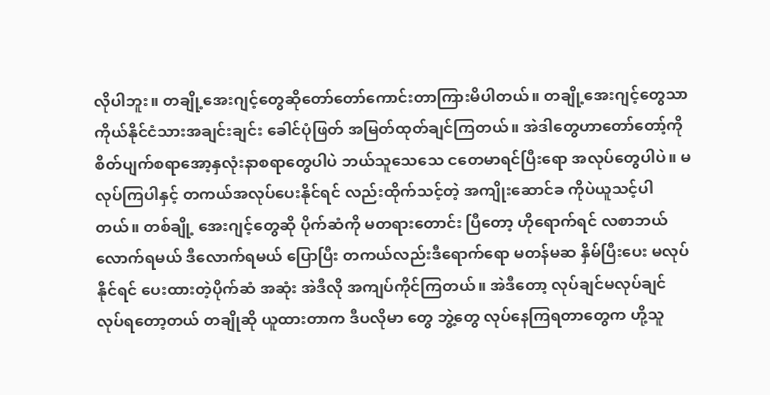လိုပါဘူး။ တချို့အေးဂျင့်တွေဆိုတော်တော်ကောင်းတာကြားမိပါတယ်။ တချို့အေးဂျင့်တွေသာ ကိုယ်နိုင်ငံသားအချင်းချင်း ခေါင်ပုံဖြတ် အမြတ်ထုတ်ချင်ကြတယ်။ အဲဒါတွေဟာတော်တော့်ကို စိတ်ပျက်စရာအော့နှလုံးနာစရာတွေပါပဲ ဘယ်သူသေသေ ငတေမာရင်ပြီးရော အလုပ်တွေပါပဲ။ မလုပ်ကြပါနှင့် တကယ်အလုပ်ပေးနိုင်ရင် လည်းထိုက်သင့်တဲ့ အကျိုးဆောင်ခ ကိုပဲယူသင့်ပါတယ်။ တစ်ချို့ အေးဂျင့်တွေဆို ပိုက်ဆံကို မတရားတောင်း ပြီတော့ ဟိုရောက်ရင် လစာဘယ်လောက်ရမယ် ဒီလောက်ရမယ် ပြောပြီး တကယ်လည်းဒီရောက်ရော မတန်မဆ နှိမ်ပြီးပေး မလုပ်နိုင်ရင် ပေးထားတဲ့ပိုက်ဆံ အဆုံး အဲဒီလို အကျပ်ကိုင်ကြတယ်။ အဲဒီတော့ လုပ်ချင်မလုပ်ချင် လုပ်ရတော့တယ် တချိုဆို ယူထားတာက ဒီပလိုမာ တွေ ဘွဲ့တွေ လုပ်နေကြရတာတွေက ဟို့သူ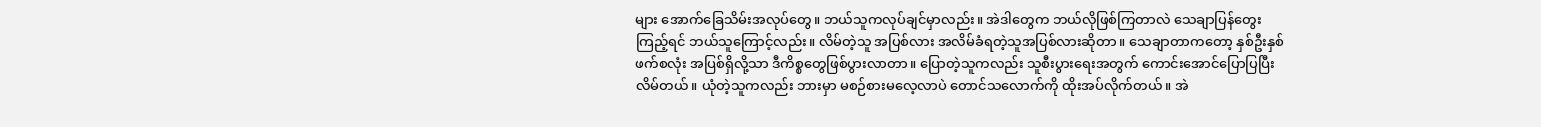များ အောက်ခြေသိမ်းအလုပ်တွေ။ ဘယ်သူကလုပ်ချင်မှာလည်း။ အဲဒါတွေက ဘယ်လိုဖြစ်ကြတာလဲ သေချာပြန်တွေးကြည့်ရင် ဘယ်သူကြောင့်လည်း။ လိမ်တဲ့သူ အပြစ်လား အလိမ်ခံရတဲ့သူအပြစ်လားဆိုတာ။ သေချာတာကတော့ နှစ်ဦးနှစ်ဖက်စလုံး အပြစ်ရှိလို့သာ ဒီကိစ္စတွေဖြစ်ပွားလာတာ။ ပြောတဲ့သူကလည်း သူစီးပွားရေးအတွက် ကောင်းအောင်ပြောပြပြီးလိမ်တယ်။ ယုံတဲ့သူကလည်း ဘားမှာ မစဉ်စားမလေ့လာပဲ တောင်သလောက်ကို ထိုးအပ်လိုက်တယ်။ အဲ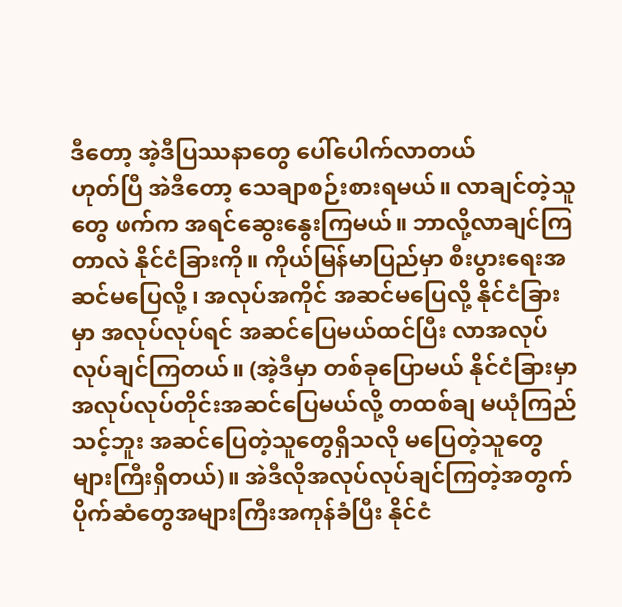ဒီတော့ အဲ့ဒီပြဿနာတွေ ပေါ်ပေါက်လာတယ်
ဟုတ်ပြီ အဲဒီတော့ သေချာစဉ်းစားရမယ်။ လာချင်တဲ့သူတွေ ဖက်က အရင်ဆွေးနွေးကြမယ်။ ဘာလို့လာချင်ကြတာလဲ နိုင်ငံခြားကို။ ကိုယ်မြန်မာပြည်မှာ စီးပွားရေးအဆင်မပြေလို့ ၊ အလုပ်အကိုင် အဆင်မပြေလို့ နိုင်ငံခြားမှာ အလုပ်လုပ်ရင် အဆင်ပြေမယ်ထင်ပြီး လာအလုပ်လုပ်ချင်ကြတယ်။ (အဲ့ဒီမှာ တစ်ခုပြောမယ် နိုင်ငံခြားမှာ အလုပ်လုပ်တိုင်းအဆင်ပြေမယ်လို့ တထစ်ချ မယုံကြည်သင့်ဘူး အဆင်ပြေတဲ့သူတွေရှိသလို မပြေတဲ့သူတွေများကြီးရှိတယ်)။ အဲဒီလိုအလုပ်လုပ်ချင်ကြတဲ့အတွက် ပိုက်ဆံတွေအများကြီးအကုန်ခံပြီး နိုင်ငံ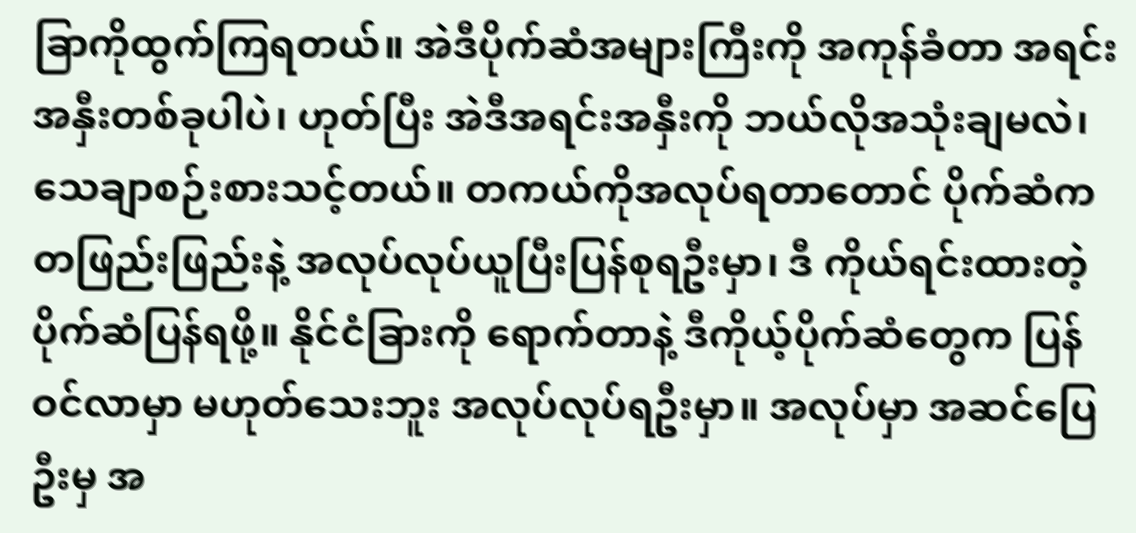ခြာကိုထွက်ကြရတယ်။ အဲဒီပိုက်ဆံအများကြီးကို အကုန်ခံတာ အရင်းအနှီးတစ်ခုပါပဲ၊ ဟုတ်ပြီး အဲဒီအရင်းအနှီးကို ဘယ်လိုအသုံးချမလဲ၊ သေချာစဉ်းစားသင့်တယ်။ တကယ်ကိုအလုပ်ရတာတောင် ပိုက်ဆံက တဖြည်းဖြည်းနဲ့ အလုပ်လုပ်ယူပြီးပြန်စုရဦးမှာ၊ ဒီ ကိုယ်ရင်းထားတဲ့ပိုက်ဆံပြန်ရဖို့။ နိုင်ငံခြားကို ရောက်တာနဲ့ ဒီကိုယ့်ပိုက်ဆံတွေက ပြန်ဝင်လာမှာ မဟုတ်သေးဘူး အလုပ်လုပ်ရဦးမှာ။ အလုပ်မှာ အဆင်ပြေဦးမှ အ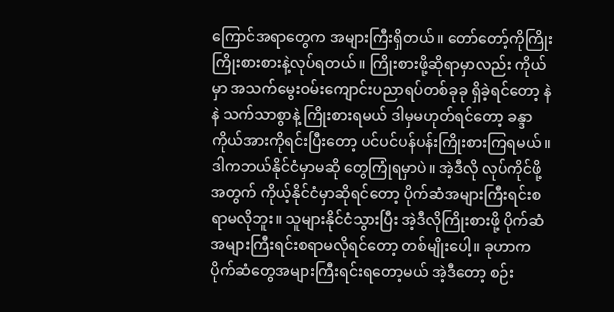ကြောင်အရာတွေက အများကြီးရှိတယ်။ တော်တော့်ကိုကြိုးကြိုးစားစားနဲ့လုပ်ရတယ်။ ကြိုးစားဖို့ဆိုရာမှာလည်း ကိုယ်မှာ အသက်မွေးဝမ်းကျောင်းပညာရပ်တစ်ခုခု ရှိခဲ့ရင်တော့ နဲနဲ သက်သာစွာနဲ့ ကြိုးစားရမယ် ဒါမှမဟုတ်ရင်တော့ ခန္ဒာကိုယ်အားကိုရင်းပြီးတော့ ပင်ပင်ပန်ပန်းကြိုးစားကြရမယ်။ ဒါကဘယ်နိုင်ငံမှာမဆို တွေကြုံရမှာပဲ။ အဲ့ဒီလို လုပ်ကိုင်ဖို့အတွက် ကိုယ့်နိုင်ငံမှာဆိုရင်တော့ ပိုက်ဆံအများကြီးရင်းစရာမလိုဘူး။ သူများနိုင်ငံသွားပြီး အဲ့ဒီလိုကြိုးစားဖို့ ပိုက်ဆံအများကြီးရင်းစရာမလိုရင်တော့ တစ်မျိုးပေါ့။ ခုဟာက ပိုက်ဆံတွေအများကြီးရင်းရတော့မယ် အဲ့ဒီတော့ စဉ်း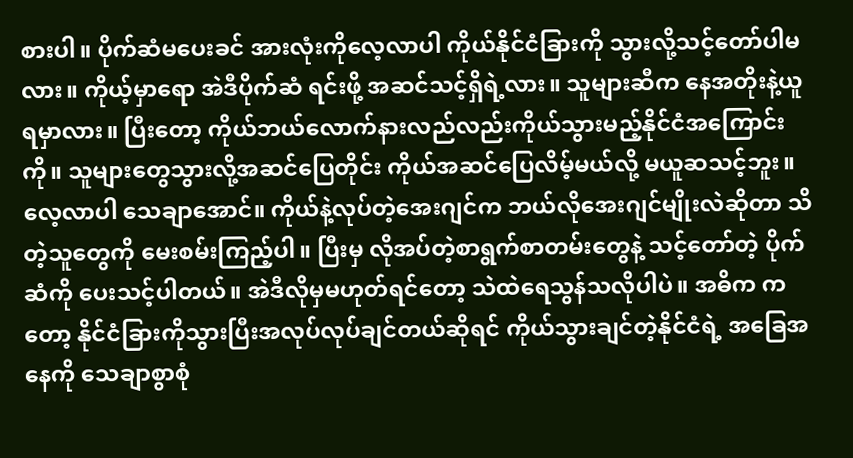စားပါ။ ပိုက်ဆံမပေးခင် အားလုံးကိုလေ့လာပါ ကိုယ်နိုင်ငံခြားကို သွားလို့သင့်တော်ပါမလား။ ကိုယ့်မှာရော အဲဒီပိုက်ဆံ ရင်းဖို့ အဆင်သင့်ရှိရဲ့လား။ သူများဆီက နေအတိုးနဲ့ယူရမှာလား။ ပြီးတော့ ကိုယ်ဘယ်လောက်နားလည်လည်းကိုယ်သွားမည့်နိုင်ငံအကြောင်းကို။ သူများတွေသွားလို့အဆင်ပြေတိုင်း ကိုယ်အဆင်ပြေလိမ့်မယ်လို့ မယူဆသင့်ဘူး။ လေ့လာပါ သေချာအောင်။ ကိုယ်နဲ့လုပ်တဲ့အေးဂျင်က ဘယ်လိုအေးဂျင်မျိုးလဲဆိုတာ သိတဲ့သူတွေကို မေးစမ်းကြည့်ပါ။ ပြီးမှ လိုအပ်တဲ့စာရွက်စာတမ်းတွေနဲ့ သင့်တော်တဲ့ ပိုက်ဆံကို ပေးသင့်ပါတယ်။ အဲဒီလိုမှမဟုတ်ရင်တော့ သဲထဲရေသွန်သလိုပါပဲ။ အဓိက ကတော့ နိုင်ငံခြားကိုသွားပြီးအလုပ်လုပ်ချင်တယ်ဆိုရင် ကိုယ်သွားချင်တဲ့နိုင်ငံရဲ့ အခြေအနေကို သေချာစွာစုံ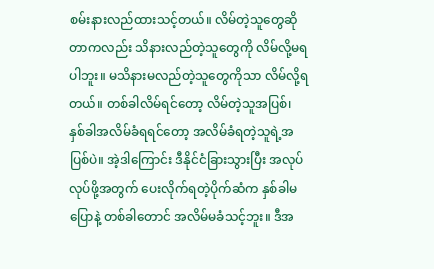စမ်းနားလည်ထားသင့်တယ်။ လိမ်တဲ့သူတွေဆိုတာကလည်း သိနားလည်တဲ့သူတွေကို လိမ်လို့မရပါဘူး။ မသိနားမလည်တဲ့သူတွေကိုသာ လိမ်လို့ရတယ်။ တစ်ခါလိမ်ရင်တော့ လိမ်တဲ့သူအပြစ်၊ နှစ်ခါအလိမ်ခံရရင်တော့ အလိမ်ခံရတဲ့သူရဲ့အပြစ်ပဲ။ အဲ့ဒါကြောင်း ဒီနိုင်ငံခြားသွားပြီး အလုပ်လုပ်ဖို့အတွက် ပေးလိုက်ရတဲ့ပိုက်ဆံက နှစ်ခါမပြောနဲ့ တစ်ခါတောင် အလိမ်မခံသင့်ဘူး။ ဒီအ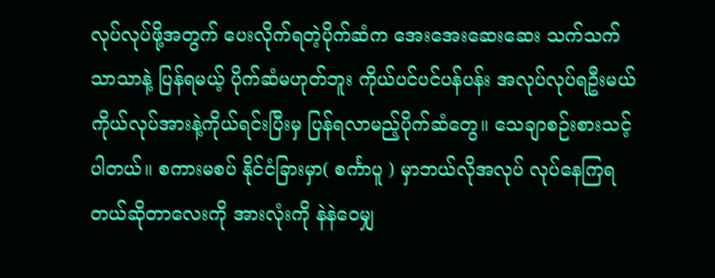လုပ်လုပ်ဖို့အတွက် ပေးလိုက်ရတဲ့ပိုက်ဆံက အေးအေးဆေးဆေး သက်သက်သာသာနဲ့ ပြန်ရမယ့် ပိုက်ဆံမဟုတ်ဘူး ကိုယ်ပင်ပင်ပန်ပန်း အလုပ်လုပ်ရဦးမယ် ကိုယ်လုပ်အားနဲ့ကိုယ်ရင်းပြီးမှ ပြန်ရလာမည့်ပိုက်ဆံတွေ။ သေချာစဉ်းစားသင့်ပါတယ်။ စကားမစပ် နိုင်ငံခြားမှာ( စင်္ကာပူ ) မှာဘယ်လိုအလုပ် လုပ်နေကြရတယ်ဆိုတာလေးကို အားလုံးကို နဲနဲဝေမျှ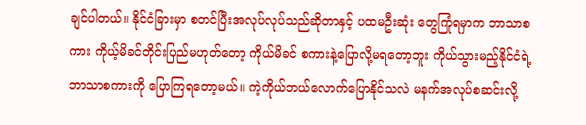ချင်ပါတယ်။ နိုင်ငံခြားမှာ စတင်ပြီးအလုပ်လုပ်သည်ဆိုတာနှင့် ပထမဦးဆုံး တွေကြုံရမှာက ဘာသာစကား ကိုယ့်မိခင်တိုင်းပြည်မဟုတ်တော့ ကိုယ်မိခင် စကားနဲ့ပြောလို့မရတော့ဘူး ကိုယ်သွားမည့်နိုင်ငံရဲ့ ဘာသာစကားကို ပြောကြရတော့မယ်။ ကဲ့ကိုယ်ဘယ်လောက်ပြောနိုင်သလဲ မနက်အလုပ်စဆင်းလို့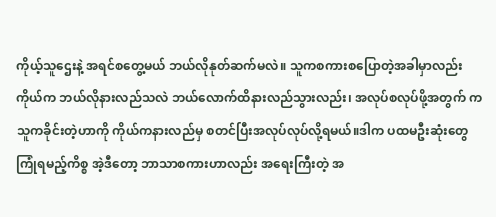ကိုယ့်သူဌေးနဲ့ အရင်စတွေ့မယ် ဘယ်လိုနုတ်ဆက်မလဲ။ သူကစကားစပြောတဲ့အခါမှာလည်းကိုယ်က ဘယ်လိုနားလည်သလဲ ဘယ်လောက်ထိနားလည်သွားလည်း၊ အလုပ်စလုပ်ဖို့အတွက် က သူကခိုင်းတဲ့ဟာကို ကိုယ်ကနားလည်မှ စတင်ပြီးအလုပ်လုပ်လို့ရမယ်။ဒါက ပထမဦးဆုံးတွေကြုံရမည့်ကိစ္စ အဲ့ဒီတော့ ဘာသာစကားဟာလည်း အရေးကြီးတဲ့ အ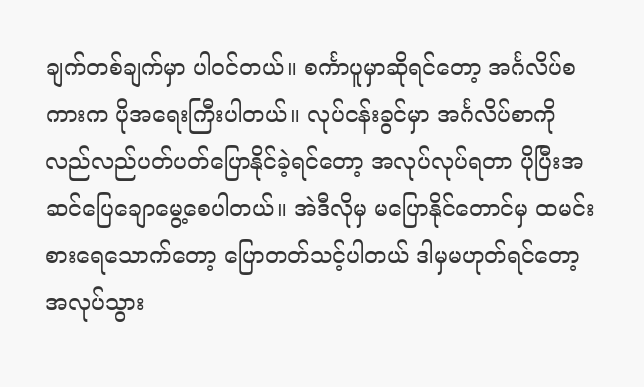ချက်တစ်ချက်မှာ ပါဝင်တယ်။ စင်္ကာပူမှာဆိုရင်တော့ အင်္ဂလိပ်စကားက ပိုအရေးကြီးပါတယ်။ လုပ်ငန်းခွင်မှာ အင်္ဂလိပ်စာကို လည်လည်ပတ်ပတ်ပြောနိုင်ခဲ့ရင်တော့ အလုပ်လုပ်ရတာ ပိုပြီးအဆင်ပြေချောမွေ့စေပါတယ်။ အဲဒီလိုမှ မပြောနိုင်တောင်မှ ထမင်းစားရေသောက်တော့ ပြောတတ်သင့်ပါတယ် ဒါမှမဟုတ်ရင်တော့ အလုပ်သွား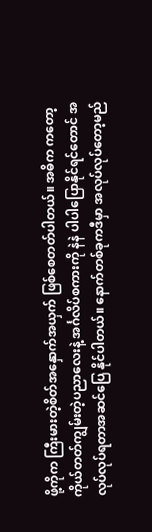ဖို့ကိုက ကြီးမားတဲ့စိတ်အနှောက်အယှက် ဖြစ်စေတတ်ပါတယ်။ အဓိက ကတော့ ကိုယ်တတ်ကျွမ်းတဲ့ပညာလေးနဲ့ အင်္ဂလိပ်စကားကို နဲနဲ ပါပါပြောနိုင်ရင်တောင် အလုပ်လုပ်ရတာအဆင်ပြေ နိုင်ပါတယ်။ နောက်တစ်ခုကဒီမှာ အလုပ်လုပ်တော့မည်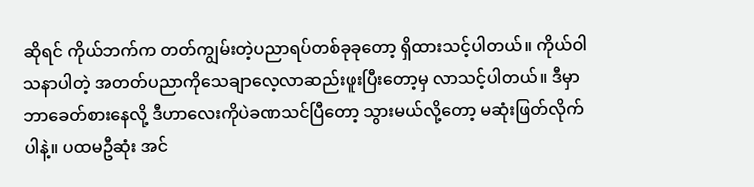ဆိုရင် ကိုယ်ဘက်က တတ်ကျွမ်းတဲ့ပညာရပ်တစ်ခုခုတော့ ရှိထားသင့်ပါတယ်။ ကိုယ်ဝါသနာပါတဲ့ အတတ်ပညာကိုသေချာလေ့လာဆည်းဖူးပြီးတော့မှ လာသင့်ပါတယ်။ ဒီမှာဘာခေတ်စားနေလို့ ဒီဟာလေးကိုပဲခဏသင်ပြီတော့ သွားမယ်လို့တော့ မဆုံးဖြတ်လိုက်ပါနဲ့။ ပထမဦဆုံး အင်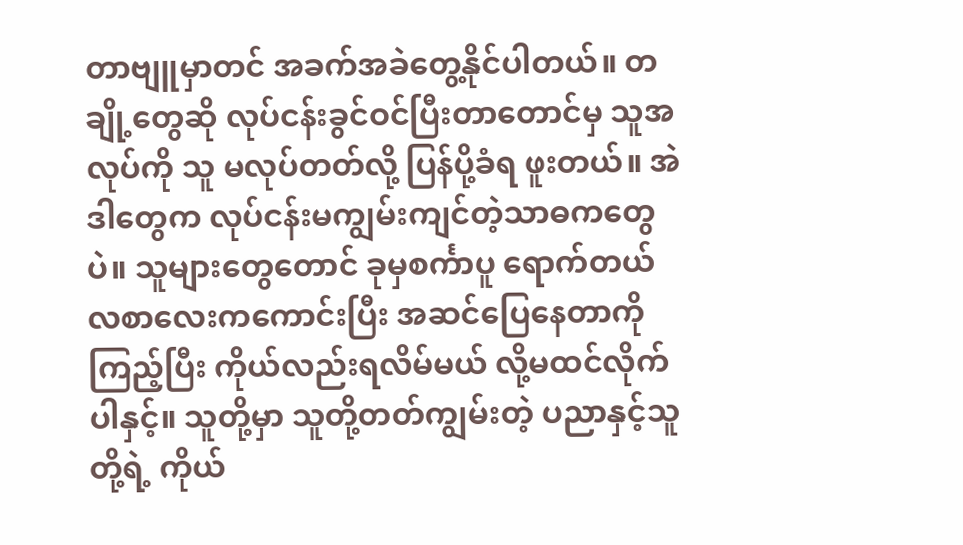တာဗျူမှာတင် အခက်အခဲတွေ့နိုင်ပါတယ်။ တချို့တွေဆို လုပ်ငန်းခွင်ဝင်ပြီးတာတောင်မှ သူအလုပ်ကို သူ မလုပ်တတ်လို့ ပြန်ပို့ခံရ ဖူးတယ်။ အဲဒါတွေက လုပ်ငန်းမကျွမ်းကျင်တဲ့သာဓကတွေပဲ။ သူများတွေတောင် ခုမှစင်္ကာပူ ရောက်တယ် လစာလေးကကောင်းပြီး အဆင်ပြေနေတာကို ကြည့်ပြီး ကိုယ်လည်းရလိမ်မယ် လို့မထင်လိုက်ပါနှင့်။ သူတို့မှာ သူတို့တတ်ကျွမ်းတဲ့ ပညာနှင့်သူတို့ရဲ့ ကိုယ်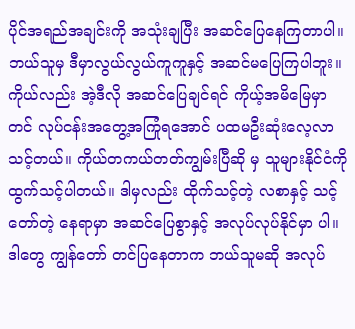ပိုင်အရည်အချင်းကို အသုံးချပြီး အဆင်ပြေနေကြတာပါ။ ဘယ်သူမှ ဒီမှာလွယ်လွယ်ကူကူနှင့် အဆင်မပြေကြပါဘူး။ ကိုယ်လည်း အဲ့ဒီလို အဆင်ပြေချင်ရင် ကိုယ့်အမိမြေမှာတင် လုပ်ငန်းအတွေ့အကြုံရအောင် ပထမဦးဆုံးလေ့လာသင့်တယ်။ ကိုယ်တကယ်တတ်ကျွမ်းပြီဆို မှ သူများနိုင်ငံကို ထွက်သင့်ပါတယ်။ ဒါမှလည်း ထိုက်သင့်တဲ့ လစာနှင့် သင့်တော်တဲ့ နေရာမှာ အဆင်ပြေစွာနှင့် အလုပ်လုပ်နိုင်မှာ ပါ။ ဒါတွေ ကျွန်တော် တင်ပြနေတာက ဘယ်သူမဆို အလုပ်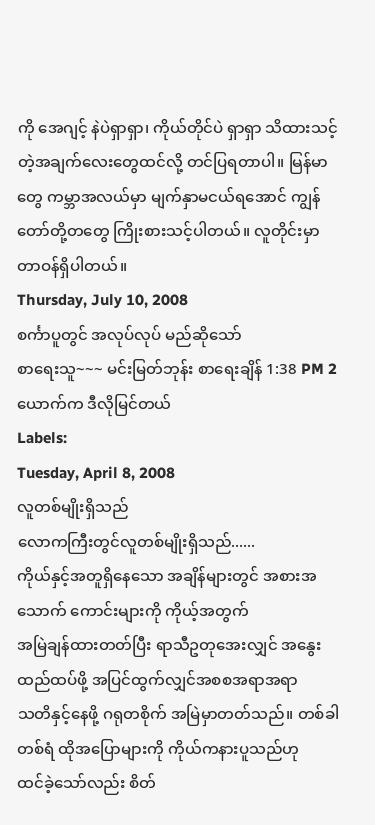ကို အေဂျင့် နဲပဲရှာရှာ၊ ကိုယ်တိုင်ပဲ ရှာရှာ သိထားသင့်တဲ့အချက်လေးတွေထင်လို့ တင်ပြရတာပါ။ မြန်မာတွေ ကမ္ဘာအလယ်မှာ မျက်နှာမငယ်ရအောင် ကျွန်တော်တို့တတွေ ကြိုးစားသင့်ပါတယ်။ လူတိုင်းမှာ တာဝန်ရှိပါတယ်။
Thursday, July 10, 2008
စင်္ကာပူတွင် အလုပ်လုပ် မည်ဆိုသော်
စာရေးသူ~~~ မင်းမြတ်ဘုန်း စာရေးချိန် 1:38 PM 2 ယောက်က ဒီလိုမြင်တယ်
Labels:
Tuesday, April 8, 2008
လူတစ်မျိုးရှိသည်
လောကကြီးတွင်လူတစ်မျိုးရှိသည်......
ကိုယ်နှင့်အတူရှိနေသော အချိန်များတွင် အစားအသောက် ကောင်းများကို ကိုယ့်အတွက်
အမြဲချန်ထားတတ်ပြီး ရာသီဥတုအေးလျှင် အနွေးထည်ထပ်ဖို့ အပြင်ထွက်လျှင်အစစအရာအရာ
သတိနှင့်နေဖို့ ဂရုတစိုက် အမြဲမှာတတ်သည်။ တစ်ခါတစ်ရံ ထိုအပြောများကို ကိုယ်ကနားပူသည်ဟု
ထင်ခဲ့သော်လည်း စိတ်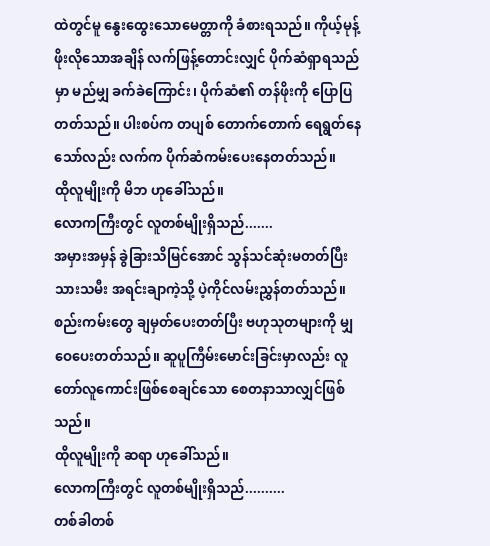ထဲတွင်မူ နွေးထွေးသောမေတ္တာကို ခံစားရသည်။ ကိုယ့်မုန့်ဖိုးလိုသောအချိန် လက်ဖြန့်တောင်းလျှင် ပိုက်ဆံရှာရသည်မှာ မည်မျှ ခက်ခဲကြောင်း၊ ပိုက်ဆံ၏ တန်ဖိုးကို ပြောပြတတ်သည်။ ပါးစပ်က တပျစ် တောက်တောက် ရေရွတ်နေသော်လည်း လက်က ပိုက်ဆံကမ်းပေးနေတတ်သည်။
ထိုလူမျိုးကို မိဘ ဟုခေါ်သည်။
လောကကြီးတွင် လူတစ်မျိုးရှိသည်.......
အမှားအမှန် ခွဲခြားသိမြင်အောင် သွန်သင်ဆုံးမတတ်ပြီးသားသမီး အရင်းချာကဲ့သို့ ပဲ့ကိုင်လမ်းညွှန်တတ်သည်။ စည်းကမ်းတွေ ချမှတ်ပေးတတ်ပြီး ဗဟုသုတများကို မျှဝေပေးတတ်သည်။ ဆူပူကြီမ်းမောင်းခြင်းမှာလည်း လူတော်လူကောင်းဖြစ်စေချင်သော စေတနာသာလျှင်ဖြစ်သည်။
ထိုလူမျိုးကို ဆရာ ဟုခေါ်သည်။
လောကကြီးတွင် လူတစ်မျိုးရှိသည်..........
တစ်ခါတစ်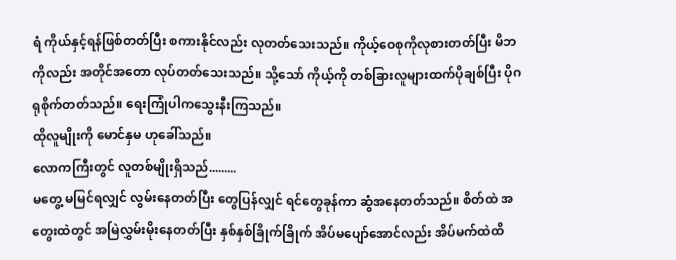ရံ ကိုယ်နှင့်ရန်ဖြစ်တတ်ပြီး စကားနိုင်လည်း လုတတ်သေးသည်။ ကိုယ့်ဝေစုကိုလုစားတတ်ပြီး မိဘကိုလည်း အတိုင်အတော လုပ်တတ်သေးသည်။ သို့သော် ကိုယ့်ကို တစ်ခြားလူများထက်ပိုချစ်ပြီး ပိုဂရုစိုက်တတ်သည်။ ရေးကြုံပါကသွေးနီးကြသည်။
ထိုလူမျိုးကို မောင်နှမ ဟုခေါ်သည်။
လောကကြီးတွင် လူတစ်မျိုးရှိသည်.........
မတွေ့ မမြင်ရလျှင် လွမ်းနေတတ်ပြီး တွေပြန်လျှင် ရင်တွေခုန်ကာ ဆွံအနေတတ်သည်။ စိတ်ထဲ အတွေးထဲတွင် အမြဲလွှမ်းမိုးနေတတ်ပြီး နှစ်နှစ်ခြိုက်ခြိုက် အိပ်မပျော်အောင်လည်း အိပ်မက်ထဲထိ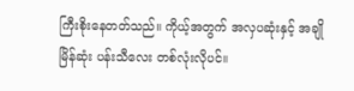ကြီးစိုးနေတတ်သည်။ ကိုယ့်အတွက် အလှပဆုံးနှင့် အချိုမြိန်ဆုံး ပန်းသီလေး တစ်လုံးလိုပင်။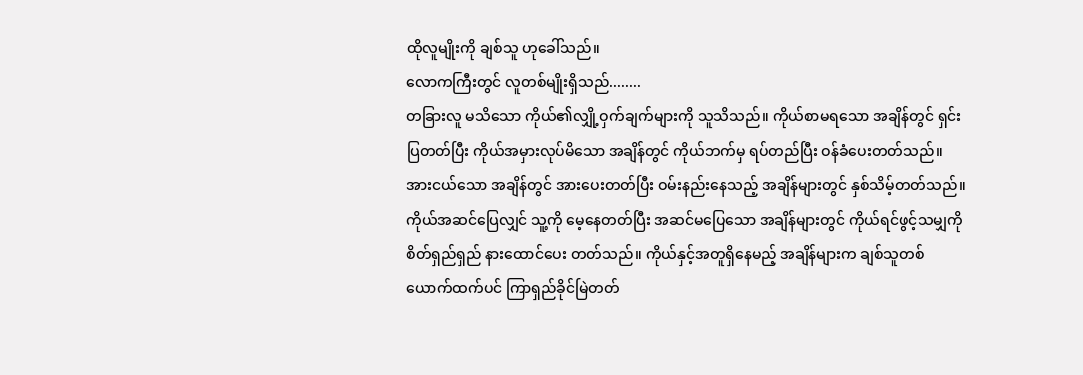ထိုလူမျိုးကို ချစ်သူ ဟုခေါ်သည်။
လောကကြီးတွင် လူတစ်မျိုးရှိသည်........
တခြားလူ မသိသော ကိုယ်၏လျှို့ဝှက်ချက်များကို သူသိသည်။ ကိုယ်စာမရသော အချိန်တွင် ရှင်းပြတတ်ပြီး ကိုယ်အမှားလုပ်မိသော အချိန်တွင် ကိုယ်ဘက်မှ ရပ်တည်ပြီး ဝန်ခံပေးတတ်သည်။ အားငယ်သော အချိန်တွင် အားပေးတတ်ပြီး ဝမ်းနည်းနေသည့် အချိန်များတွင် နှစ်သိမ့်တတ်သည်။ ကိုယ်အဆင်ပြေလျှင် သူ့ကို မေ့နေတတ်ပြီး အဆင်မပြေသော အချိန်များတွင် ကိုယ်ရင်ဖွင့်သမျှကို စိတ်ရှည်ရှည် နားထောင်ပေး တတ်သည်။ ကိုယ်နှင့်အတူရှိနေမည့် အချိန်များက ချစ်သူတစ်ယောက်ထက်ပင် ကြာရှည်ခိုင်မြဲတတ်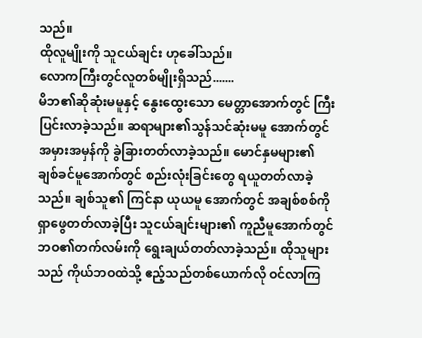သည်။
ထိုလူမျိုးကို သူငယ်ချင်း ဟုခေါ်သည်။
လောကကြီးတွင်လူတစ်မျိုးရှိသည်.......
မိဘ၏ဆိုဆုံးမမူနှင့် နွေးထွေးသော မေတ္တာအောက်တွင် ကြီးပြင်းလာခဲ့သည်။ ဆရာများ၏သွန်သင်ဆုံးမမူ အောက်တွင် အမှားအမှန်ကို ခွဲခြားတတ်လာခဲ့သည်။ မောင်နှမများ၏ ချစ်ခင်မူအောက်တွင် စည်းလုံးခြင်းတွေ ရယူတတ်လာခဲ့သည်။ ချစ်သူ၏ ကြင်နာ ယုယမူ အောက်တွင် အချစ်စစ်ကို ရှာဖွေတတ်လာခဲ့ပြီး သူငယ်ချင်းများ၏ ကူညီမူအောက်တွင် ဘဝ၏တက်လမ်းကို ရွေးချယ်တတ်လာခဲ့သည်။ ထိုသူများသည် ကိုယ်ဘဝထဲသို့ ဧည့်သည်တစ်ယောက်လို ဝင်လာကြ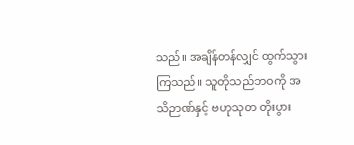သည်။ အချိန်တန်လျှင် ထွက်သွားကြသည်။ သူတိုသည်ဘဝကို အသိဉာဏ်နှင့် ဗဟုသုတ တိုးပွား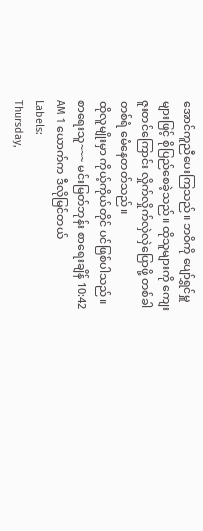အောင်ကူညီပေးကြသည်။ ဘဝိကို ပျော်ရွှင်မှူများဖြင့် စိုပြည်စေခဲ့သည်။ ထိုသူများကို ကျေးဇူးတင်ကြောင်း လှိုက်လှိုက်လှဲလှဲပြောဖို့ တစ်ခါတစ်ရံ မေံနေတတ်သည်။
ထိုလူမျိုးမှာ ကိုယ့်ကိုယ်တိုင် ပင်ဖြစ်ပါသည်။
စာရေးသူ~~~ မင်းမြတ်ဘုန်း စာရေးချိန် 10:42 AM 1 ယောက်က ဒီလိုမြင်တယ်
Labels:
Thursday,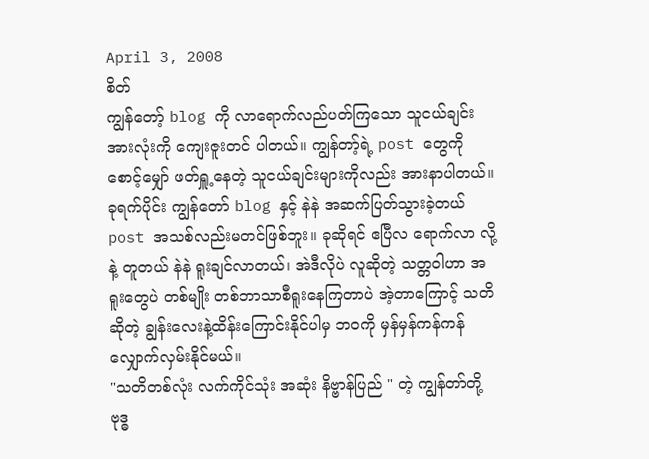April 3, 2008
စိတ်
ကျွန်တော့် blog ကို လာရောက်လည်ပတ်ကြသော သူငယ်ချင်းအားလုံးကို ကျေးဇူးတင် ပါတယ်။ ကျွန်တာ့်ရဲ့ post တွေကို စောင့်မျှော် ဖတ်ရှူ့နေတဲ့ သူငယ်ချင်းများကိုလည်း အားနာပါတယ်။ ခုရက်ပိုင်း ကျွန်တော် blog နှင့် နဲနဲ အဆက်ပြတ်သွားခဲ့တယ် post အသစ်လည်းမတင်ဖြစ်ဘူး။ ခုဆိုရင် ဧပြီလ ရောက်လာ လို့ နဲ့ တူတယ် နဲနဲ ရူးချင်လာတယ်၊ အဲဒီလိုပဲ လူဆိုတဲ့ သတ္တဝါဟာ အရူးတွေပဲ တစ်မျိုး တစ်ဘာသာစီရူးနေကြတာပဲ အဲ့တာကြောင့် သတိဆိုတဲ့ ချွန်းလေးနဲ့ထိန်းကြောင်းနိုင်ပါမှ ဘဝကို မှန်မှန်ကန်ကန်လျှောက်လှမ်းနိုင်မယ်။
"သတိတစ်လုံး လက်ကိုင်သုံး အဆုံး နိဗ္ဗာန်ပြည် " တဲ့ ကျွန်တာ်တို့ ဗုဒ္ဓ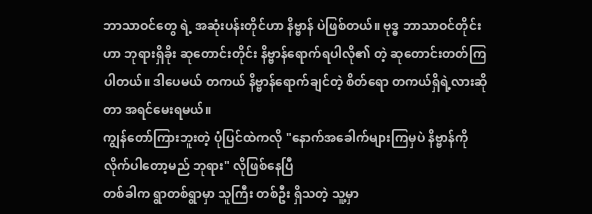ဘာသာဝင်တွေ ရဲ့ အဆုံးပန်းတိုင်ဟာ နိဗ္ဗာန် ပဲဖြစ်တယ်။ ဗုဒ္ဓ ဘာသာဝင်တိုင်းဟာ ဘုရားရှိခိုး ဆုတောင်းတိုင်း နိဗ္ဗာန်ရောက်ရပါလို၏ တဲ့ ဆုတောင်းတတ်ကြပါတယ်။ ဒါပေမယ် တကယ် နိဗ္ဗာန်ရောက်ချင်တဲ့ စိတ်ရော တကယ်ရှိရဲ့လားဆိုတာ အရင်မေးရမယ်။
ကျွန်တော်ကြားဘူးတဲ့ ပုံပြင်ထဲကလို "နောက်အခေါက်များကြမှပဲ နိဗ္ဗာန်ကို လိုက်ပါတော့မည် ဘုရား" လိုဖြစ်နေပြီ
တစ်ခါက ရွာတစ်ရွာမှာ သူကြီး တစ်ဦး ရှိသတဲ့ သူ့မှာ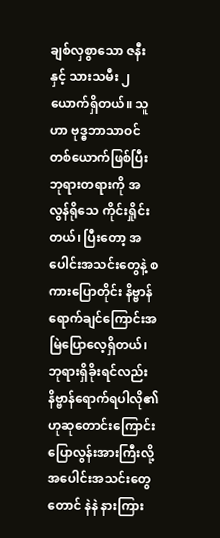ချစ်လှစွာသော ဇနီး နှင့် သားသမီး ၂ ယောက်ရှိတယ်။ သူဟာ ဗုဒ္ဓဘာသာဝင် တစ်ယောက်ဖြစ်ပြီး ဘုရားတရားကို အလွန်ရိုသေ ကိုင်းရှိုင်းတယ်၊ ပြီးတော့ အပေါင်းအသင်းတွေနဲ့ စကားပြောတိုင်း နိဗ္ဗာန်ရောက်ချင်ကြောင်းအမြဲပြောလေ့ရှိတယ်၊ဘုရားရှိခိုးရင်လည်း နိဗ္ဗာန်ရောက်ရပါလို၏ဟုဆုတောင်းကြောင်း ပြောလွန်းအားကြီးလို့ အပေါင်းအသင်းတွေတောင် နဲနဲ နားကြား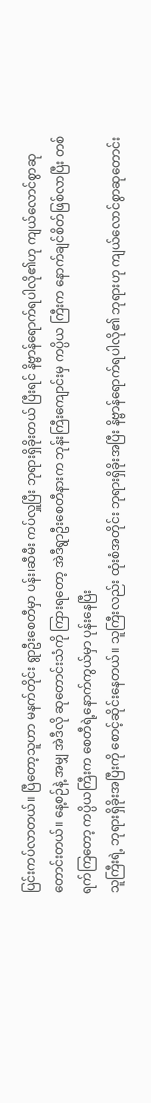ပြင်းကပ်လာတယ်။ ပြီတော့သူဟာ မနက်တိုင်း ရွာဦးစေတီမှာ ပန်း၊ဆီမီး ကပ်လှူပြီး ဘုရားရှိခိုးတယ် ပြီးရင် နိဗ္ဗာန်ရောက်ရပါလို၏ဟု ကျယ်လောင်စွာဆုတောင်းတယ်။ နေ့စဉ်နဲ့ အမျှ အဲဒီလို ဆုတောင်းသံကို ကြားရတော့ အဲဒီရွာဦးစေတီနားက ဘုန်းကြီးကျောင်းမှ ကပ္ပိယ ကြီးက နောက်ချင်စိတ်ဖြစ်လာပြီး တစ်ရက်ကြတော့ ကပ္ပိယကြီးက စေတီရဲ့နောက်ကွယ်မှာ ပုန်းနေပြီး
သူကြီးရဲ့ ဘုရားရှိခိုးအပြီးကို စောင့်ဆိုင်းနေတယ်။ သူကြီးလည်း ထုံးစံအတိုင်း ဘုရားရှိခိုးအပြီး နိဗ္ဗာန်ရောက်ရပါလို၏ ဘုရားဟု ကျယ်လောင်စွာဆုတောင်း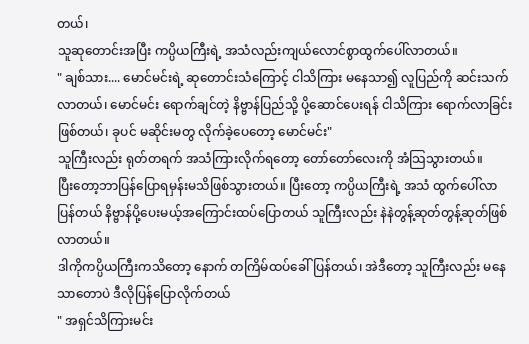တယ်၊
သူဆုတောင်းအပြီး ကပ္ပိယကြီးရဲ့ အသံလည်းကျယ်လောင်စွာထွက်ပေါ်လာတယ်။
" ချစ်သား.... မောင်မင်းရဲ့ ဆုတောင်းသံကြောင့် ငါသိကြား မနေသာ၍ လူပြည်ကို ဆင်းသက်လာတယ်၊ မောင်မင်း ရောက်ချင်တဲ့ နိဗ္ဗာန်ပြည်သို့ ပို့ဆောင်ပေးရန် ငါသိကြား ရောက်လာခြင်းဖြစ်တယ်၊ ခုပင် မဆိုင်းမတွ လိုက်ခဲ့ပေတော့ မောင်မင်း"
သူကြီးလည်း ရုတ်တရက် အသံကြားလိုက်ရတော့ တော်တော်လေးကို အံသြသွားတယ်။
ပြီးတော့ဘာပြန်ပြောရမှန်းမသိဖြစ်သွားတယ်။ ပြီးတော့ ကပ္ပိယကြီးရဲ့ အသံ ထွက်ပေါ်လာပြန်တယ် နိဗ္ဗာန်ပို့ပေးမယ့်အကြောင်းထပ်ပြောတယ် သူကြီးလည်း နဲနဲတွန့်ဆုတ်တွန့်ဆုတ်ဖြစ်လာတယ်။
ဒါကိုကပ္ပိယကြီးကသိတော့ နောက် တကြိမ်ထပ်ခေါ်ပြန်တယ်၊ အဲဒီတော့ သူကြီးလည်း မနေသာတောပဲ ဒီလိုပြန်ပြောလိုက်တယ်
" အရှင်သိကြားမင်း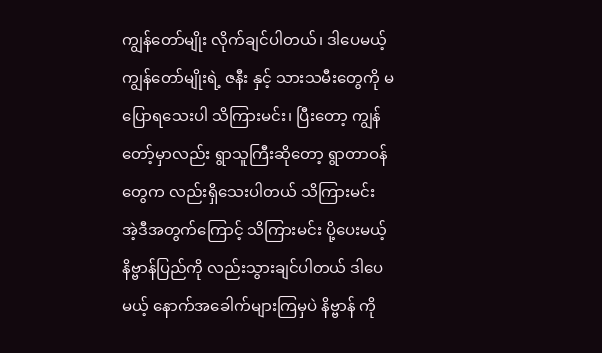ကျွန်တော်မျိုး လိုက်ချင်ပါတယ်၊ ဒါပေမယ့် ကျွန်တော်မျိုးရဲ့ ဇနီး နှင့် သားသမီးတွေကို မပြောရသေးပါ သိကြားမင်း၊ ပြီးတော့ ကျွန်တော့်မှာလည်း ရွာသူကြီးဆိုတော့ ရွာတာဝန်တွေက လည်းရှိသေးပါတယ် သိကြားမင်း အဲ့ဒီအတွက်ကြောင့် သိကြားမင်း ပို့ပေးမယ့် နိဗ္ဗာန်ပြည်ကို လည်းသွားချင်ပါတယ် ဒါပေမယ့် နောက်အခေါက်များကြမှပဲ နိဗ္ဗာန် ကို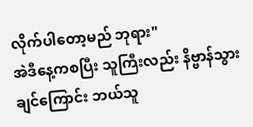လိုက်ပါတော့မည် ဘုရား"
အဲဒီနေ့ကစပြီး သူကြီးလည်း နိဗ္ဗာန်သွားချင်ကြောင်း ဘယ်သူ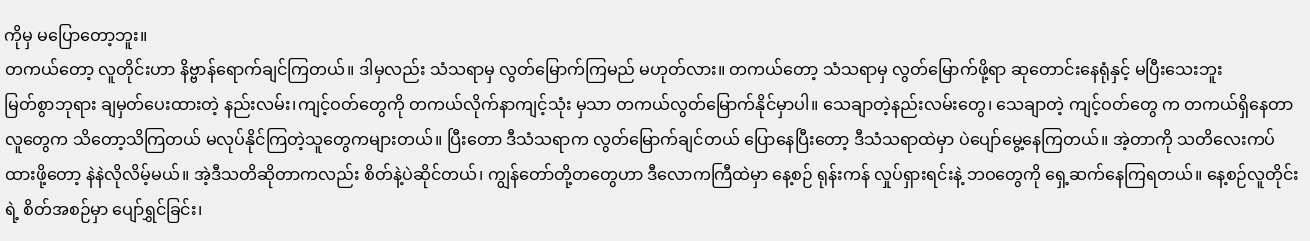ကိုမှ မပြောတော့ဘူး။
တကယ်တော့ လူတိုင်းဟာ နိဗ္ဗာန်ရောက်ချင်ကြတယ်။ ဒါမှလည်း သံသရာမှ လွတ်မြောက်ကြမည် မဟုတ်လား။ တကယ်တော့ သံသရာမှ လွတ်မြောက်ဖို့ရာ ဆုတောင်းနေရုံနှင့် မပြီးသေးဘူး
မြတ်စွာဘုရား ချမှတ်ပေးထားတဲ့ နည်းလမ်း၊ကျင့်ဝတ်တွေကို တကယ်လိုက်နာကျင့်သုံး မှသာ တကယ်လွတ်မြောက်နိုင်မှာပါ။ သေချာတဲ့နည်းလမ်းတွေ၊ သေချာတဲ့ ကျင့်ဝတ်တွေ က တကယ်ရှိနေတာ လူတွေက သိတော့သိကြတယ် မလုပ်နိုင်ကြတဲ့သူတွေကများတယ်။ ပြီးတော ဒီသံသရာက လွတ်မြောက်ချင်တယ် ပြောနေပြီးတော့ ဒီသံသရာထဲမှာ ပဲပျော်မွေ့နေကြတယ်။ အဲ့တာကို သတိလေးကပ် ထားဖို့တော့ နဲနဲလိုလိမ့်မယ်။ အဲ့ဒီသတိဆိုတာကလည်း စိတ်နဲ့ပဲဆိုင်တယ်၊ ကျွန်တော်တို့တတွေဟာ ဒီလောကကြီထဲမှာ နေ့စဉ် ရုန်းကန် လှုပ်ရှားရင်းနဲ့ ဘဝတွေကို ရှေ့ဆက်နေကြရတယ်။ နေ့စဉ်လူတိုင်းရဲ့ စိတ်အစဉ်မှာ ပျော်ရွှင်ခြင်း၊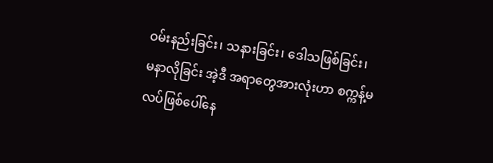ဝမ်းနည်းခြင်း၊ သနားခြင်း၊ ဒေါသဖြစ်ခြင်း၊ မနာလိုခြင်း အဲ့ဒီ အရာတွေအားလုံးဟာ စက္ကန့်မလပ်ဖြစ်ပေါ်နေ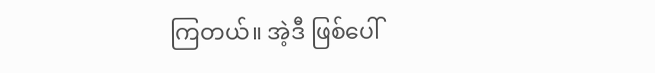ကြတယ်။ အဲ့ဒီ ဖြစ်ပေါ်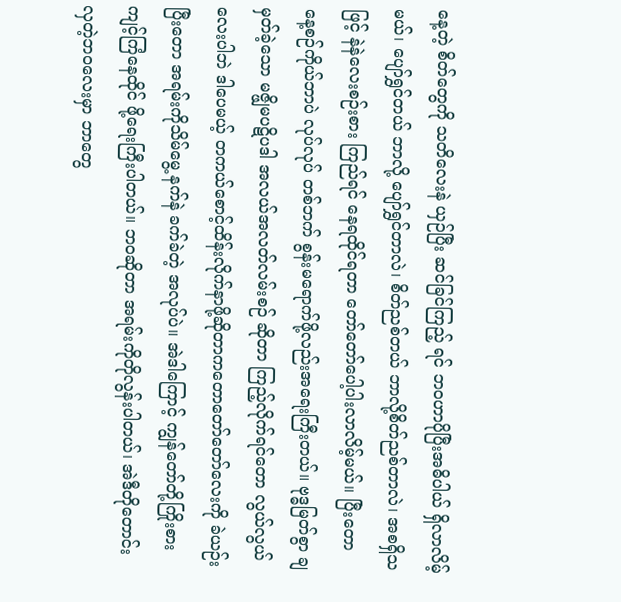နေ့တဲ့ စိတ်တွေကို သတိလေးနဲ ယှဉ်ပြီး ဆင်ခြင်ကြည့် ရင် ဘဝဟာပိုပြီးအဓိပါယ် ရှိလာလိမ့်မယ်၊ ပျော်ရွှင်တယ် ဘာလို့ ပျော်ရွှင်တာလဲ၊ စိတ်ညစ်တယ် ဘာလို့စိတ်ညစ်တာလဲ၊ အစရှိသဖြင့် နဲနဲလေးစဉ်းစား ကြည်ရင် နေရထိုင်ရတာ တော်တော်ပေါ့ပါးလာလိမ့်မယ်။ ပြီးတော နေ့စဉ်ကိုယ်ဘာပဲ လုပ်လုပ် တစ်ဘက် စွန်းမရောက်ဖို့လည်းအရေးကြီးတယ်။ ဗုဒ္ဓမြတ်စွာ ချမှတ်ခဲ့သော မဇ္ဖျိမပဋိပဒါ အလယ်အလတ်လမ်းစဉ် ဆိုတာ ကြည့်လိုက်ရင်တော လွယ်လွယ်လေးပါဘဲ ဒါပေမယ့် တကယ်စောင့်ထိန်းလိုက်နာဖို့ဆိုတာကတောတော်တော်လေးကို ခဲယဉ်းပြီးတော အရမ်းကိုသိမ်မွေ့ နက်နဲ ခက်ခဲတဲ့ အလုပ်ပဲ။ အဲဒါကြောင့် ကျွန်တော်တို့ကြိုးစားကျင့်ကြံနေထိုင် ဖို့ရေးကြီးပါတယ်။ ဘဝဆိုတာ အရမ်းကိုတိုလွန်းပါတယ်၊ အဲဒီတိုတောင်းလှတဲ့ဘဝလေးမှာ ဘာတွေ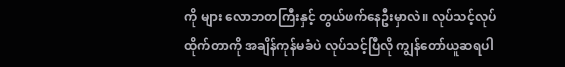ကို များ လောဘတကြီးနှင့် တွယ်ဖက်နေဦးမှာလဲ။ လုပ်သင့်လုပ်ထိုက်တာကို အချိန်ကုန်မခံပဲ လုပ်သင့်ပြီလို ကျွန်တော်ယူဆရပါ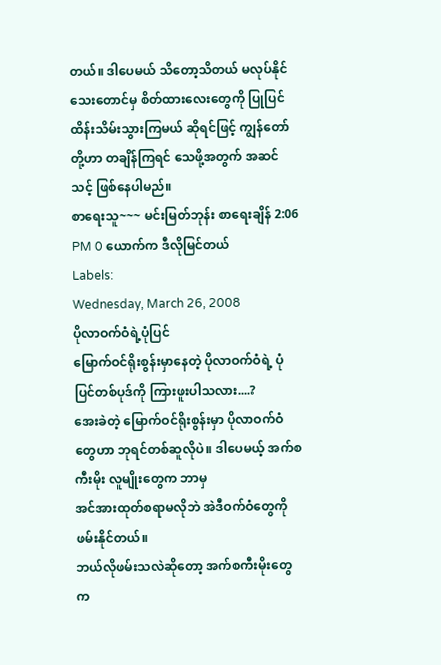တယ်။ ဒါပေမယ် သိတော့သိတယ် မလုပ်နိုင်သေးတောင်မှ စိတ်ထားလေးတွေကို ပြုပြင် ထိန်းသိမ်းသွားကြမယ် ဆိုရင်ဖြင့် ကျွန်တော်တို့ဟာ တချိန်ကြရင် သေဖို့အတွက် အဆင်သင့် ဖြစ်နေပါမည်။
စာရေးသူ~~~ မင်းမြတ်ဘုန်း စာရေးချိန် 2:06 PM 0 ယောက်က ဒီလိုမြင်တယ်
Labels:
Wednesday, March 26, 2008
ပိုလာဝက်ဝံရဲ့ပုံပြင်
မြောက်ဝင်ရိုးစွန်းမှာနေတဲ့ ပိုလာဝက်ဝံရဲ့ ပုံပြင်တစ်ပုဒ်ကို ကြားဖူးပါသလား....?
အေးခဲတဲ့ မြောက်ဝင်ရိုးစွန်းမှာ ပိုလာဝက်ဝံတွေဟာ ဘုရင်တစ်ဆူလိုပဲ။ ဒါပေမယ့် အက်စကီးမိုး လူမျိုးတွေက ဘာမှ
အင်အားထုတ်စရာမလိုဘဲ အဲဒီဝက်ဝံတွေကိုဖမ်းနိုင်တယ်။
ဘယ်လိုဖမ်းသလဲဆိုတော့ အက်စကီးမိုးတွေက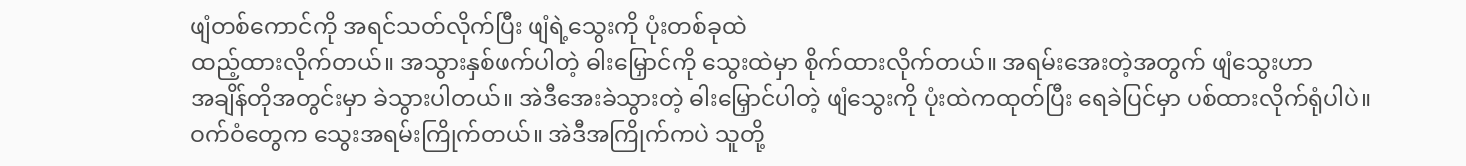ဖျံတစ်ကောင်ကို အရင်သတ်လိုက်ပြီး ဖျံရဲ့သွေးကို ပုံးတစ်ခုထဲ
ထည့်ထားလိုက်တယ်။ အသွားနှစ်ဖက်ပါတဲ့ ဓါးမြှောင်ကို သွေးထဲမှာ စိုက်ထားလိုက်တယ်။ အရမ်းအေးတဲ့အတွက် ဖျံသွေးဟာ
အချိန်တိုအတွင်းမှာ ခဲသွားပါတယ်။ အဲဒီအေးခဲသွားတဲ့ ဓါးမြှောင်ပါတဲ့ ဖျံသွေးကို ပုံးထဲကထုတ်ပြီး ရေခဲပြင်မှာ ပစ်ထားလိုက်ရုံပါပဲ။
ဝက်ဝံတွေက သွေးအရမ်းကြိုက်တယ်။ အဲဒီအကြိုက်ကပဲ သူတို့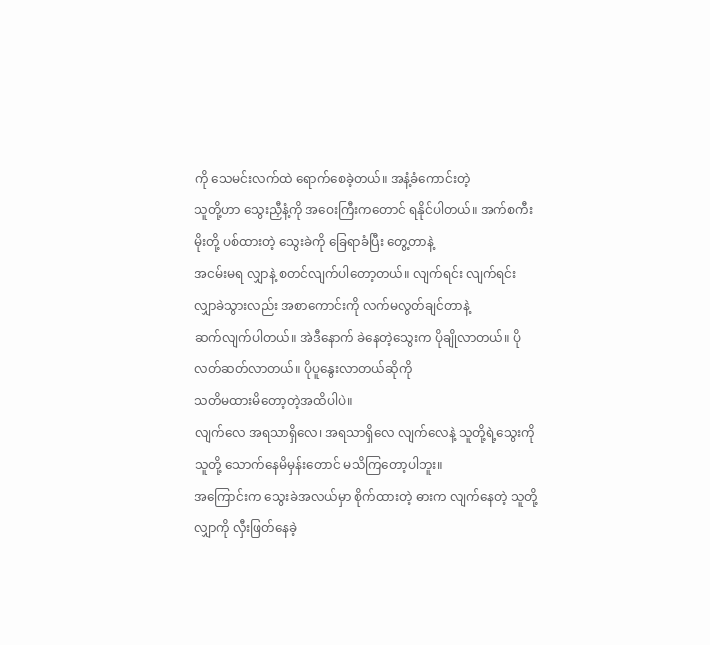ကို သေမင်းလက်ထဲ ရောက်စေခဲ့တယ်။ အနံ့ခံကောင်းတဲ့
သူတို့ဟာ သွေးညှီနံ့ကို အဝေးကြီးကတောင် ရနိုင်ပါတယ်။ အက်စကီးမိုးတို့ ပစ်ထားတဲ့ သွေးခဲကို ခြေရာခံပြီး တွေ့တာနဲ့
အငမ်းမရ လျှာနဲ့ စတင်လျက်ပါတော့တယ်။ လျက်ရင်း လျက်ရင်း လျှာခဲသွားလည်း အစာကောင်းကို လက်မလွတ်ချင်တာနဲ့
ဆက်လျက်ပါတယ်။ အဲဒီနောက် ခဲနေတဲ့သွေးက ပိုချိုလာတယ်။ ပိုလတ်ဆတ်လာတယ်။ ပိုပူနွေးလာတယ်ဆိုကို
သတိမထားမိတော့တဲ့အထိပါပဲ။
လျက်လေ အရသာရှိလေ၊ အရသာရှိလေ လျက်လေနဲ့ သူတို့ရဲ့သွေးကို သူတို့ သောက်နေမိမှန်းတောင် မသိကြတော့ပါဘူး။
အကြောင်းက သွေးခဲအလယ်မှာ စိုက်ထားတဲ့ ဓားက လျက်နေတဲ့ သူတို့လျှာကို လှီးဖြတ်နေခဲ့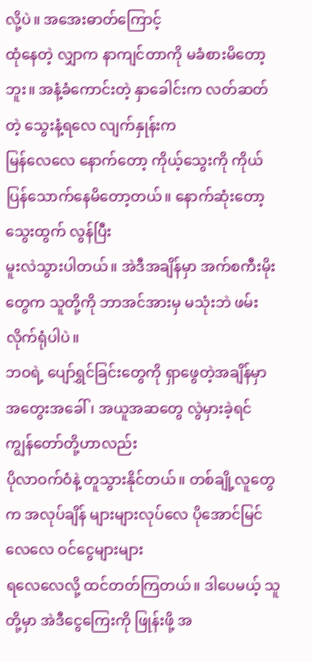လို့ပဲ။ အအေးဓာတ်ကြောင့်
ထုံနေတဲ့ လျှာက နာကျင်တာကို မခံစားမိတော့ဘူး။ အနံ့ခံကောင်းတဲ့ နှာခေါင်းက လတ်ဆတ်တဲ့ သွေးနံ့ရလေ လျက်နှုန်းက
မြန်လေလေ နောက်တော့ ကိုယ့်သွေးကို ကိုယ်ပြန်သောက်နေမိတော့တယ်။ နောက်ဆုံးတော့ သွေးထွက် လွန်ပြီး
မူးလဲသွားပါတယ်။ အဲဒီအချိန်မှာ အက်စကီးမိုးတွေက သူတို့ကို ဘာအင်အားမှ မသုံးဘဲ ဖမ်းလိုက်ရုံပါပဲ။
ဘဝရဲ့ ပျော်ရွှင်ခြင်းတွေကို ရှာဖွေတဲ့အချိန်မှာ အတွေးအခေါ်၊ အယူအဆတွေ လွဲမှားခဲ့ရင် ကျွန်တော်တို့ဟာလည်း
ပိုလာဝက်ဝံနဲ့ တူသွားနိုင်တယ်။ တစ်ချို့လူတွေက အလုပ်ချိန် များများလုပ်လေ ပိုအောင်မြင်လေလေ ဝင်ငွေများများ
ရလေလေလို့ ထင်တတ်ကြတယ်။ ဒါပေမယ့် သူတို့မှာ အဲဒီငွေကြေးကို ဖြုန်းဖို့ အ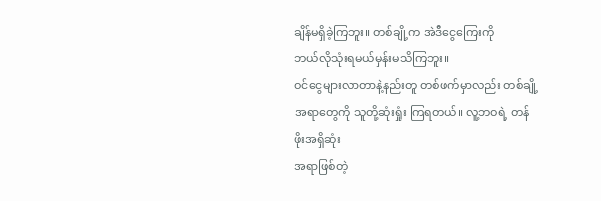ချိန်မရှိခဲ့ကြဘူး။ တစ်ချို့က အဲဒီငွေကြေးကို
ဘယ်လိုသုံးရမယ်မှန်းမသိကြဘူး။
ဝင်ငွေများလာတာနဲ့နည်းတူ တစ်ဖက်မှာလည်း တစ်ချို့အရာတွေကို သူတို့ဆုံးရှုံး ကြရတယ်။ လူ့ဘဝရဲ့ တန်ဖိုးအရှိဆုံး
အရာဖြစ်တဲ့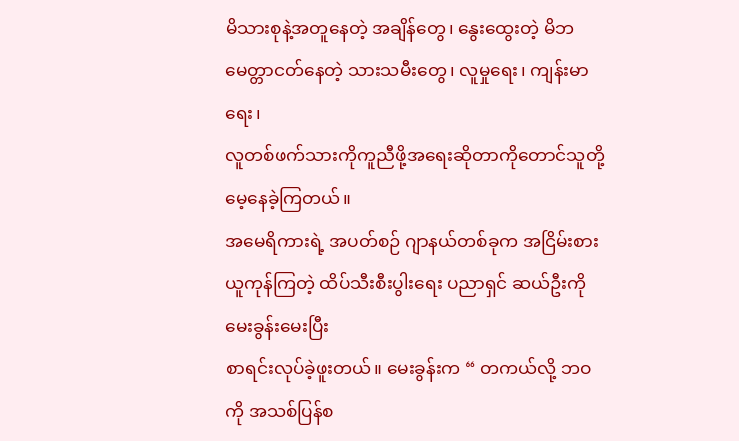မိသားစုနဲ့အတူနေတဲ့ အချိန်တွေ၊ နွေးထွေးတဲ့ မိဘမေတ္တာငတ်နေတဲ့ သားသမီးတွေ၊ လူမှုရေး၊ ကျန်းမာရေး၊
လူတစ်ဖက်သားကိုကူညီဖို့အရေးဆိုတာကိုတောင်သူတို့မေ့နေခဲ့ကြတယ်။
အမေရိကားရဲ့ အပတ်စဉ် ဂျာနယ်တစ်ခုက အငြိမ်းစားယူကုန်ကြတဲ့ ထိပ်သီးစီးပွါးရေး ပညာရှင် ဆယ်ဦးကို မေးခွန်းမေးပြီး
စာရင်းလုပ်ခဲ့ဖူးတယ်။ မေးခွန်းက “ တကယ်လို့ ဘဝကို အသစ်ပြန်စ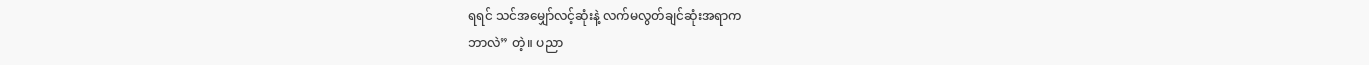ရရင် သင်အမျှော်လင့်ဆုံးနဲ့ လက်မလွတ်ချင်ဆုံးအရာက
ဘာလဲ” တဲ့။ ပညာ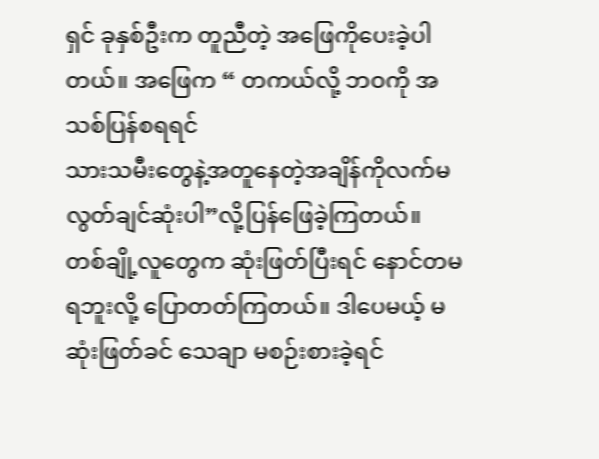ရှင် ခုနှစ်ဦးက တူညီတဲ့ အဖြေကိုပေးခဲ့ပါတယ်။ အဖြေက “ တကယ်လို့ ဘဝကို အသစ်ပြန်စရရင်
သားသမီးတွေနဲ့အတူနေတဲ့အချိန်ကိုလက်မလွတ်ချင်ဆုံးပါ”လို့ပြန်ဖြေခဲ့ကြတယ်။
တစ်ချို့လူတွေက ဆုံးဖြတ်ပြီးရင် နောင်တမရဘူးလို့ ပြောတတ်ကြတယ်။ ဒါပေမယ့် မဆုံးဖြတ်ခင် သေချာ မစဉ်းစားခဲ့ရင်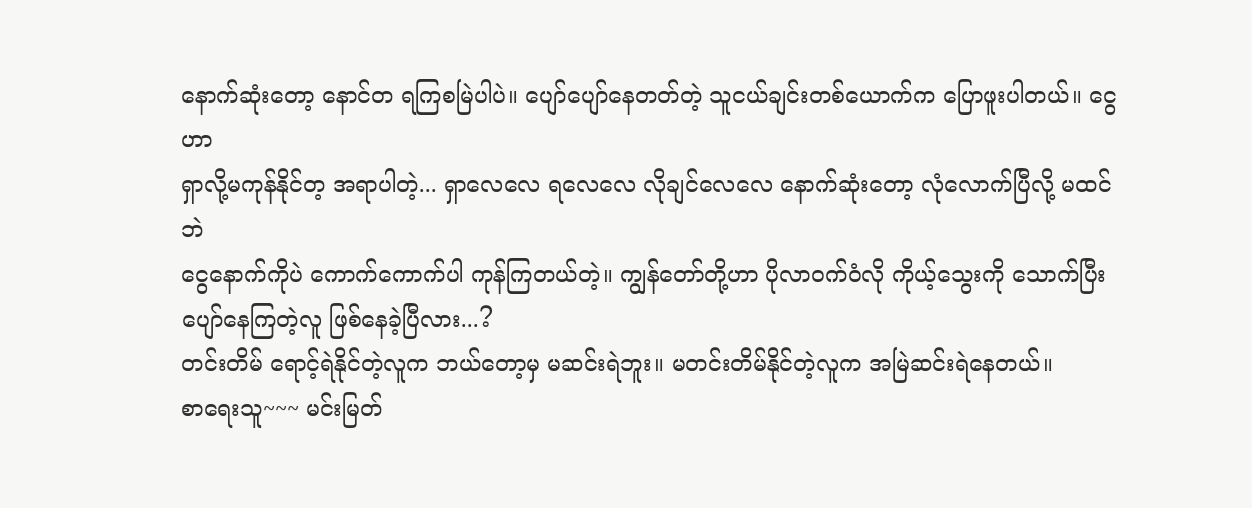နောက်ဆုံးတော့ နောင်တ ရကြစမြဲပါပဲ။ ပျော်ပျော်နေတတ်တဲ့ သူငယ်ချင်းတစ်ယောက်က ပြောဖူးပါတယ်။ ငွေဟာ
ရှာလို့မကုန်နိုင်တ့ အရာပါတဲ့... ရှာလေလေ ရလေလေ လိုချင်လေလေ နောက်ဆုံးတော့ လုံလောက်ပြီလို့ မထင်ဘဲ
ငွေနောက်ကိုပဲ ကောက်ကောက်ပါ ကုန်ကြတယ်တဲ့။ ကျွန်တော်တို့ဟာ ပိုလာဝက်ဝံလို ကိုယ့်သွေးကို သောက်ပြီး
ပျော်နေကြတဲ့လူ ဖြစ်နေခဲ့ပြီလား...?
တင်းတိမ် ရောင့်ရဲနိုင်တဲ့လူက ဘယ်တော့မှ မဆင်းရဲဘူး။ မတင်းတိမ်နိုင်တဲ့လူက အမြဲဆင်းရဲနေတယ်။
စာရေးသူ~~~ မင်းမြတ်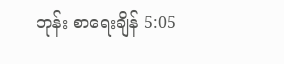ဘုန်း စာရေးချိန် 5:05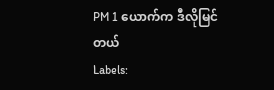PM 1 ယောက်က ဒီလိုမြင်တယ်
Labels: